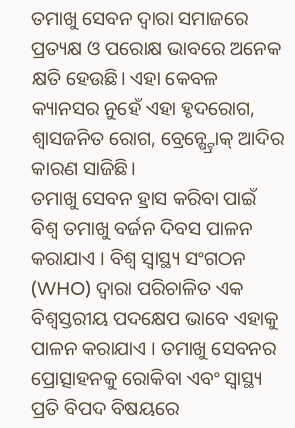ତମାଖୁ ସେବନ ଦ୍ୱାରା ସମାଜରେ ପ୍ରତ୍ୟକ୍ଷ ଓ ପରୋକ୍ଷ ଭାବରେ ଅନେକ କ୍ଷତି ହେଉଛି। ଏହା କେବଳ କ୍ୟାନସର ନୁହେଁ ଏହା ହୃଦରୋଗ, ଶ୍ୱାସଜନିତ ରୋଗ, ବ୍ରେନ୍ଷ୍ଟ୍ରୋକ୍ ଆଦିର କାରଣ ସାଜିଛି।
ତମାଖୁ ସେବନ ହ୍ରାସ କରିବା ପାଇଁ ବିଶ୍ୱ ତମାଖୁ ବର୍ଜନ ଦିବସ ପାଳନ କରାଯାଏ । ବିଶ୍ୱ ସ୍ୱାସ୍ଥ୍ୟ ସଂଗଠନ (WHO) ଦ୍ୱାରା ପରିଚାଳିତ ଏକ ବିଶ୍ୱସ୍ତରୀୟ ପଦକ୍ଷେପ ଭାବେ ଏହାକୁ ପାଳନ କରାଯାଏ । ତମାଖୁ ସେବନର ପ୍ରୋତ୍ସାହନକୁ ରୋକିବା ଏବଂ ସ୍ୱାସ୍ଥ୍ୟ ପ୍ରତି ବିପଦ ବିଷୟରେ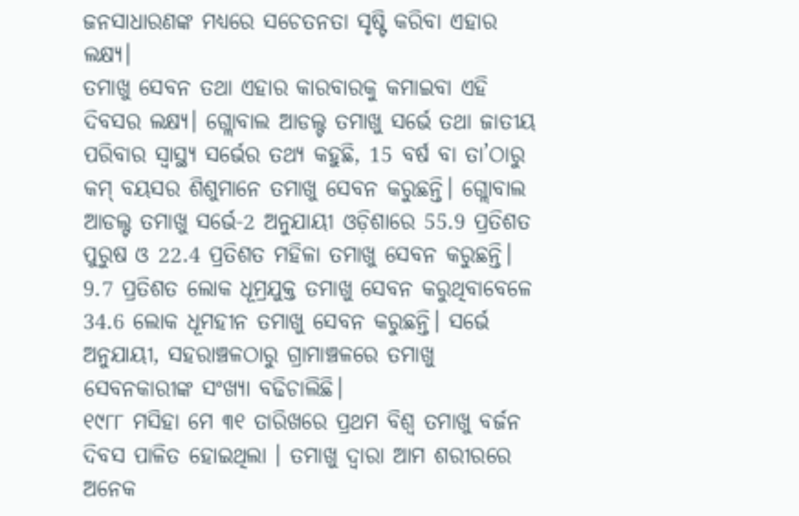ଜନସାଧାରଣଙ୍କ ମଧ୍ୟରେ ସଚେତନତା ସୃଷ୍ଟି କରିବା ଏହାର ଲକ୍ଷ୍ୟ।
ତମାଖୁ ସେବନ ତଥା ଏହାର କାରବାରକୁ କମାଇବା ଏହି ଦିବସର ଲକ୍ଷ୍ୟ। ଗ୍ଲୋବାଲ ଆଡଲ୍ଟ ତମାଖୁ ସର୍ଭେ ତଥା ଜାତୀୟ ପରିବାର ସ୍ବାସ୍ଥ୍ୟ ସର୍ଭେର ତଥ୍ୟ କହୁଛି, 15 ବର୍ଷ ବା ତା’ଠାରୁ କମ୍ ବୟସର ଶିଶୁମାନେ ତମାଖୁ ସେବନ କରୁଛନ୍ତି। ଗ୍ଲୋବାଲ ଆଡଲ୍ଟ ତମାଖୁ ସର୍ଭେ-2 ଅନୁଯାୟୀ ଓଡ଼ିଶାରେ 55.9 ପ୍ରତିଶତ ପୁରୁଷ ଓ 22.4 ପ୍ରତିଶତ ମହିଳା ତମାଖୁ ସେବନ କରୁଛନ୍ତି। 9.7 ପ୍ରତିଶତ ଲୋକ ଧୂମ୍ରଯୁକ୍ତ ତମାଖୁ ସେବନ କରୁଥିବାବେଳେ 34.6 ଲୋକ ଧୂମହୀନ ତମାଖୁ ସେବନ କରୁଛନ୍ତି। ସର୍ଭେ ଅନୁଯାୟୀ, ସହରାଞ୍ଚଳଠାରୁ ଗ୍ରାମାଞ୍ଚଳରେ ତମାଖୁ ସେବନକାରୀଙ୍କ ସଂଖ୍ୟା ବଢିଚାଲିଛି।
୧୯୮୮ ମସିହା ମେ ୩୧ ତାରିଖରେ ପ୍ରଥମ ବିଶ୍ୱ ତମାଖୁ ବର୍ଜନ ଦିବସ ପାଳିତ ହୋଇଥିଲା । ତମାଖୁ ଦ୍ୱାରା ଆମ ଶରୀରରେ ଅନେକ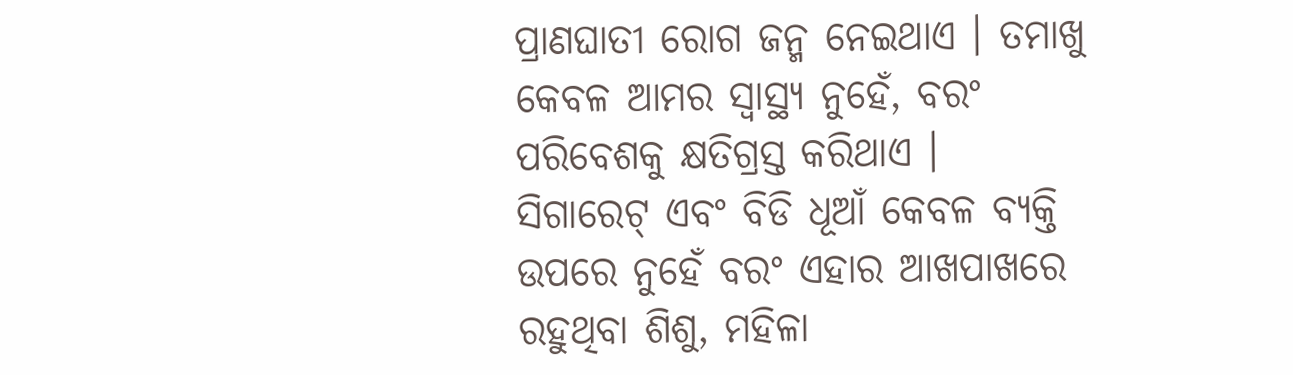ପ୍ରାଣଘାତୀ ରୋଗ ଜନ୍ମ ନେଇଥାଏ । ତମାଖୁ କେବଳ ଆମର ସ୍ୱାସ୍ଥ୍ୟ ନୁହେଁ, ବରଂ ପରିବେଶକୁ କ୍ଷତିଗ୍ରସ୍ତ କରିଥାଏ ।
ସିଗାରେଟ୍ ଏବଂ ବିଡି ଧୂଆଁ କେବଳ ବ୍ୟକ୍ତି ଉପରେ ନୁହେଁ ବରଂ ଏହାର ଆଖପାଖରେ ରହୁଥିବା ଶିଶୁ, ମହିଳା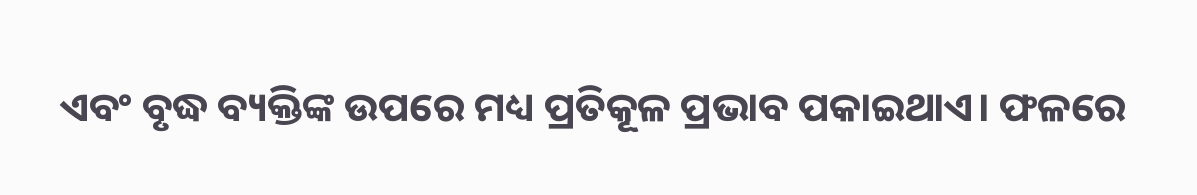ଏବଂ ବୃଦ୍ଧ ବ୍ୟକ୍ତିଙ୍କ ଉପରେ ମଧ୍ୟ ପ୍ରତିକୂଳ ପ୍ରଭାବ ପକାଇଥାଏ। ଫଳରେ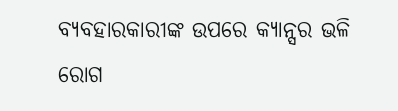ବ୍ୟବହାରକାରୀଙ୍କ ଉପରେ କ୍ୟାନ୍ସର ଭଳି ରୋଗ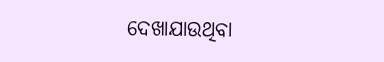ଦେଖାଯାଉଥିବା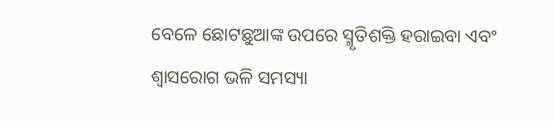ବେଳେ ଛୋଟଛୁଆଙ୍କ ଉପରେ ସ୍ମୃତିଶକ୍ତି ହରାଇବା ଏବଂ ଶ୍ବାସରୋଗ ଭଳି ସମସ୍ୟା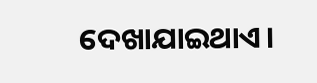ଦେଖାଯାଇଥାଏ।